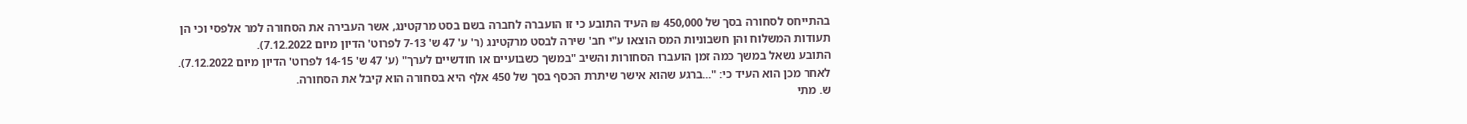בהתייחס לסחורה בסך של 450,000 ₪ העיד התובע כי זו הועברה לחברה בשם בסט מרקטינג, אשר העבירה את הסחורה למר אלפסי וכי הן תעודות המשלוח והן חשבוניות המס הוצאו ע"י חב' שירה לבסט מרקטינג (ר' ע' 47 ש' 7-13 לפרוט' הדיון מיום 7.12.2022).
התובע נשאל במשך כמה זמן הועברו הסחורות והשיב "במשך כשבועיים או חודשיים לערך" (ע' 47 ש' 14-15 לפרוט' הדיון מיום 7.12.2022). לאחר מכן הוא העיד כי: "...ברגע שהוא אישר שיתרת הכסף בסך של 450 אלף היא בסחורה הוא קיבל את הסחורה.
ש. מתי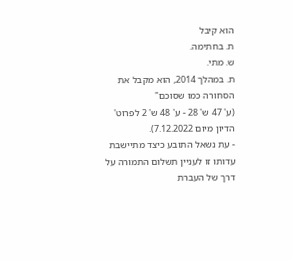הוא קיבל
ת. בחתימה.
ש. מתי.
ת. במהלך 2014, הוא מקבל את הסחורה כמו שסוכם"
(ע' 47 ש' 28 - ע' 48 ש' 2 לפרוט' הדיון מיום 7.12.2022).
- עת נשאל התובע כיצד מתיישבת עדותו זו לעניין תשלום התמורה על דרך של העברת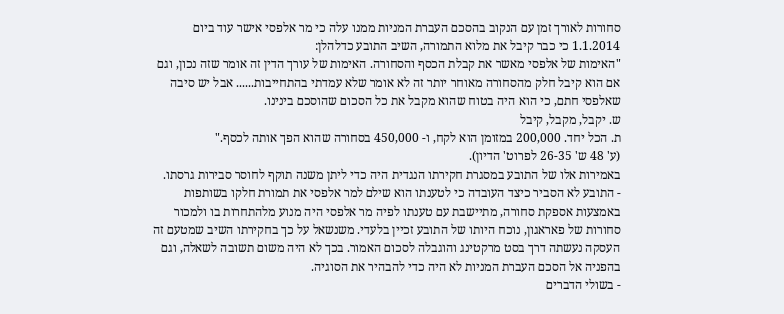סחורות לאורך זמן עם הנקוב בהסכם העברת המניות ממנו עלה כי מר אלפסי אישר עוד ביום 1.1.2014 כי כבר קיבל את מלוא התמורה, השיב התובע כדלהלן:
"האימות של אלפסי מאשר את קבלת הכסף והסחורה. האימות של עורך הדין זה אומר שזה נכון, וגם אם הוא קיבל חלק מהסחורה מאוחר יותר זה לא אומר שלא עמדתי בהתחייבות...... אבל יש סיבה שאלפסי חתם, כי הוא היה בטוח שהוא מקבל את כל הסכום שהוסכם בינינו.
ש. יקבל, מקבל, קיבל
ת. הכל יחד. 200,000 במזומן הוא לקח, ו- 450,000 בסחורה שהוא הפך אותה לכסף."
(ע' 48 ש' 26-35 לפרוט' הדיון).
באמירות אלו של התובע במסגרת חקירתו הנגדית היה כדי ליתן משנה תוקף לחוסר סבירות גרסתו.
- התובע לא הסביר כיצד העובדה כי לטענתו הוא שילם למר אלפסי את תמורת חלקו בשותפות באמצעות אספקת סחורה, מתיישבת עם טענתו לפיה מר אלפסי היה מנוע מלהתחרות בו ולמכור סחורות של פאראגון, נוכח היותו של התובע זכיין בלעדי. משנשאל על כך בחקירתו השיב שמטעם זה העסקה נעשתה דרך בסט מרקטינג והוגבלה לסכום האמור. בכך לא היה משום תשובה לשאלה, וגם בהפניה אל הסכם העברת המניות לא היה כדי להבהיר את הסוגיה.
- בשולי הדברים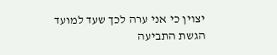יצוין כי אני ערה לכך שעד למועד הגשת התביעה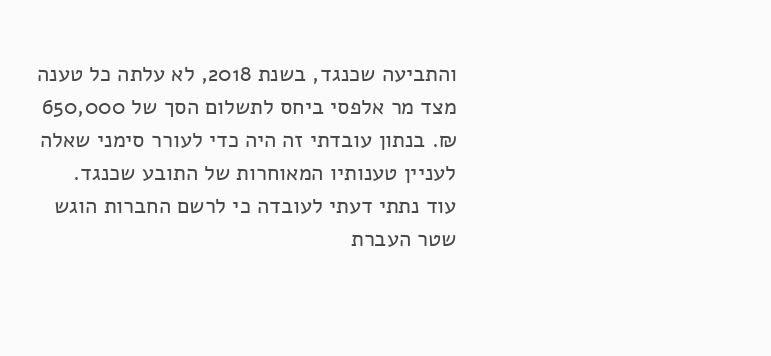והתביעה שכנגד, בשנת 2018, לא עלתה כל טענה מצד מר אלפסי ביחס לתשלום הסך של 650,000 ₪. בנתון עובדתי זה היה כדי לעורר סימני שאלה לעניין טענותיו המאוחרות של התובע שכנגד.
עוד נתתי דעתי לעובדה כי לרשם החברות הוגש שטר העברת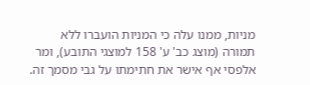מניות, ממנו עלה כי המניות הועברו ללא תמורה (מוצג כב' ע' 158 למוצגי התובע), ומר אלפסי אף אישר את חתימתו על גבי מסמך זה.